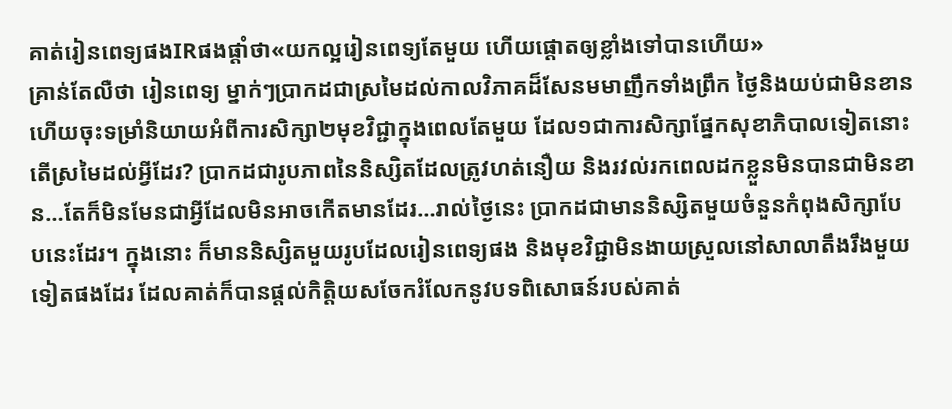គាត់រៀនពេទ្យផងIRផងផ្តាំថា«យកល្អរៀនពេទ្យតែមួយ ហើយផ្តោតឲ្យខ្លាំងទៅបានហើយ»
គ្រាន់តែលឺថា រៀនពេទ្យ ម្នាក់ៗប្រាកដជាស្រមៃដល់កាលវិភាគដ៏សែនមមាញឹកទាំងព្រឹក ថ្ងៃនិងយប់ជាមិនខាន ហើយចុះទម្រាំនិយាយអំពីការសិក្សា២មុខវិជ្ជាក្នុងពេលតែមួយ ដែល១ជាការសិក្សាផ្នែកសុខាភិបាលទៀតនោះ តើស្រមៃដល់អ្វីដែរ? ប្រាកដជារូបភាពនៃនិស្សិតដែលត្រូវហត់នឿយ និងរវល់រកពេលដកខ្លួនមិនបានជាមិនខាន…តែក៏មិនមែនជាអ្វីដែលមិនអាចកើតមានដែរ…រាល់ថ្ងៃនេះ ប្រាកដជាមាននិស្សិតមួយចំនួនកំពុងសិក្សាបែបនេះដែរ។ ក្នុងនោះ ក៏មាននិស្សិតមួយរូបដែលរៀនពេទ្យផង និងមុខវិជ្ជាមិនងាយស្រួលនៅសាលាតឹងរឹងមួយទៀតផងដែរ ដែលគាត់ក៏បានផ្តល់កិត្តិយសចែករំលែកនូវបទពិសោធន៍របស់គាត់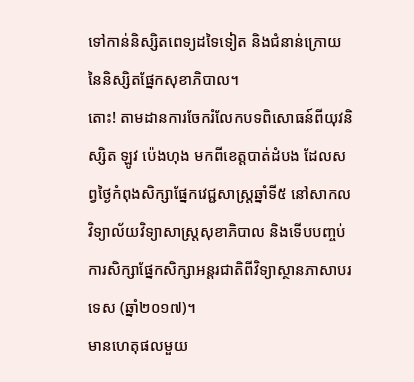ទៅកាន់និស្សិតពេទ្យដទៃទៀត និងជំនាន់ក្រោយនៃនិស្សិតផ្នែកសុខាភិបាល។
តោះ! តាមដានការចែករំលែកបទពិសោធន៍ពីយុវនិស្សិត ឡូវ ប៉េងហុង មកពីខេត្តបាត់ដំបង ដែលសព្វថ្ងៃកំពុងសិក្សាផ្នែកវេជ្ជសាស្រ្តឆ្នាំទី៥ នៅសាកលវិទ្យាល័យវិទ្យាសាស្រ្តសុខាភិបាល និងទើបបញ្ចប់ការសិក្សាផ្នែកសិក្សាអន្តរជាតិពីវិទ្យាស្ថានភាសាបរទេស (ឆ្នាំ២០១៧)។
មានហេតុផលមួយ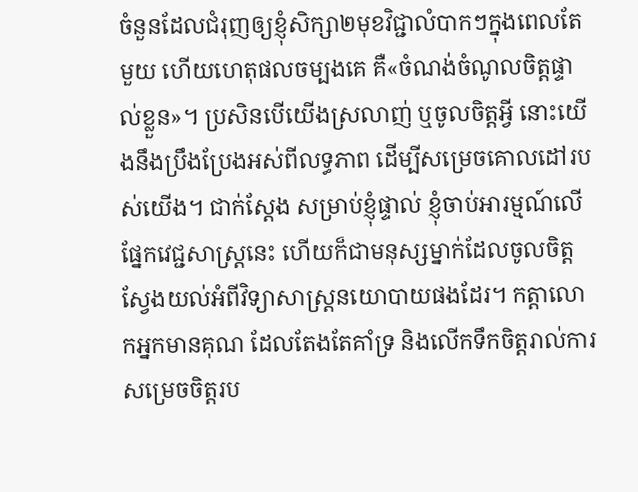ចំនួនដែលជំរុញឲ្យខ្ញុំសិក្សា២មុខវិជ្ជាលំបាកៗក្នុងពេលតែមួយ ហើយហេតុផលចម្បងគេ គឺ«ចំណង់ចំណូលចិត្តផ្ទាល់ខ្លួន»។ ប្រសិនបើយើងស្រលាញ់ ឬចូលចិត្តអ្វី នោះយើងនឹងប្រឹងប្រែងអស់ពីលទ្ធភាព ដើម្បីសម្រេចគោលដៅរបស់យើង។ ជាក់ស្តែង សម្រាប់ខ្ញុំផ្ទាល់ ខ្ញុំចាប់អារម្មណ៍លើផ្នែកវេជ្ជសាស្រ្តនេះ ហើយក៏ជាមនុស្សម្នាក់ដែលចូលចិត្តស្វែងយល់អំពីវិទ្យាសាស្រ្តនយោបាយផងដែរ។ កត្តាលោកអ្នកមានគុណ ដែលតែងតែគាំទ្រ និងលើកទឹកចិត្តរាល់ការសម្រេចចិត្តរប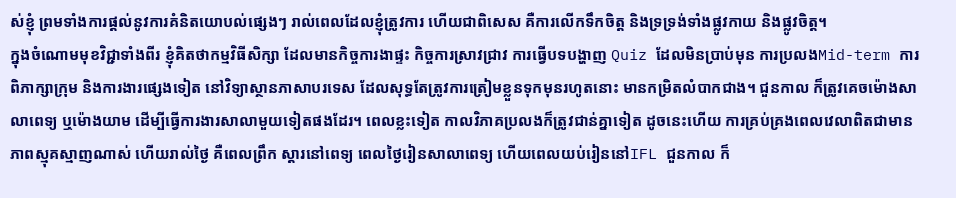ស់ខ្ញុំ ព្រមទាំងការផ្តល់នូវការគំនិតយោបល់ផ្សេងៗ រាល់ពេលដែលខ្ញុំត្រូវការ ហើយជាពិសេស គឺការលើកទឹកចិត្ត និងទ្រទ្រង់ទាំងផ្លូវកាយ និងផ្លូវចិត្ត។
ក្នុងចំណោមមុខវិជ្ជាទាំងពីរ ខ្ញុំគិតថាកម្មវិធីសិក្សា ដែលមានកិច្ចការងាផ្ទះ កិច្ចការស្រាវជ្រាវ ការធ្វើបទបង្ហាញ Quiz ដែលមិនប្រាប់មុន ការប្រលងMid-term ការពិភាក្សាក្រុម និងការងារផ្សេងទៀត នៅវិទ្យាស្ថានភាសាបរទេស ដែលសុទ្ធតែត្រូវការត្រៀមខ្លួនទុកមុនរហូតនោះ មានកម្រិតលំបាកជាង។ ជួនកាល ក៏ត្រូវគេចម៉ោងសាលាពេទ្យ ឬម៉ោងយាម ដើម្បីធ្វើការងារសាលាមួយទៀតផងដែរ។ ពេលខ្លះទៀត កាលវិភាគប្រលងក៏ត្រូវជាន់គ្នាទៀត ដូចនេះហើយ ការគ្រប់គ្រងពេលវេលាពិតជាមានភាពស្មុគស្មាញណាស់ ហើយរាល់ថ្ងៃ គឺពេលព្រឹក ស្តារនៅពេទ្យ ពេលថ្ងៃរៀនសាលាពេទ្យ ហើយពេលយប់រៀននៅIFL ជួនកាល ក៏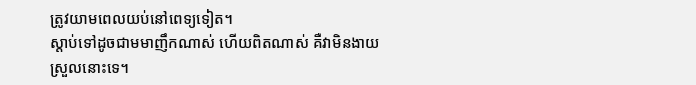ត្រូវយាមពេលយប់នៅពេទ្យទៀត។
ស្តាប់ទៅដូចជាមមាញឹកណាស់ ហើយពិតណាស់ គឺវាមិនងាយស្រួលនោះទេ។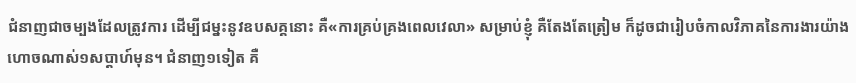ជំនាញជាចម្បងដែលត្រូវការ ដើម្បីជម្នះនូវឧបសគ្គនោះ គឺ«ការគ្រប់គ្រងពេលវេលា» សម្រាប់ខ្ញុំ គឺតែងតែត្រៀម ក៏ដូចជារៀបចំកាលវិភាគនៃការងារយ៉ាងហោចណាស់១សប្តាហ៍មុន។ ជំនាញ១ទៀត គឺ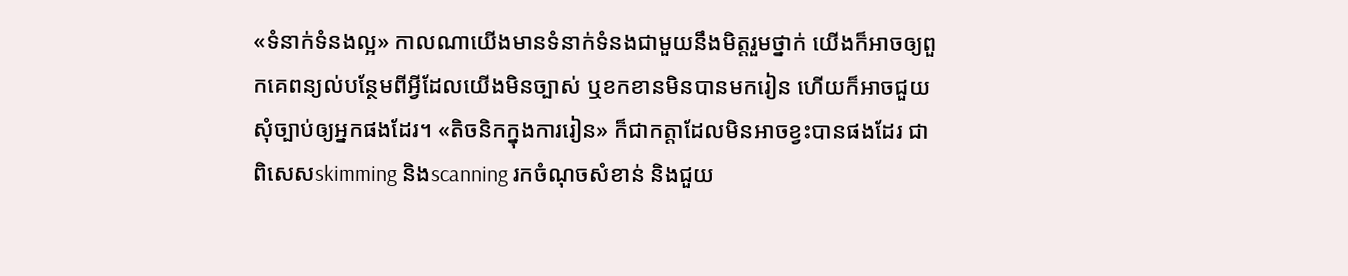«ទំនាក់ទំនងល្អ» កាលណាយើងមានទំនាក់ទំនងជាមួយនឹងមិត្តរួមថ្នាក់ យើងក៏អាចឲ្យពួកគេពន្យល់បន្ថែមពីអ្វីដែលយើងមិនច្បាស់ ឬខកខានមិនបានមករៀន ហើយក៏អាចជួយសុំច្បាប់ឲ្យអ្នកផងដែរ។ «តិចនិកក្នុងការរៀន» ក៏ជាកត្តាដែលមិនអាចខ្វះបានផងដែរ ជាពិសេសskimming និងscanning រកចំណុចសំខាន់ និងជួយ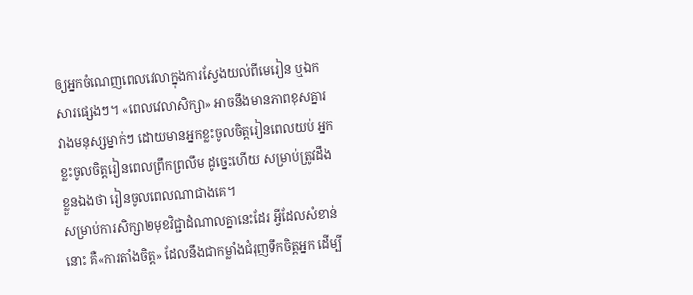ឲ្យអ្នកចំណេញពេលវេលាក្នុងការស្វែងយល់ពីមេរៀន ឬឯកសារផ្សេងៗ។ «ពេលវេលាសិក្សា» អាចនឹងមានភាពខុសគ្នារវាងមនុស្សម្នាក់ៗ ដោយមានអ្នកខ្លះចូលចិត្តរៀនពេលយប់ អ្នកខ្លះចូលចិត្តរៀនពេលព្រឹកព្រលឹម ដូច្នេះហើយ សម្រាប់ត្រូវដឹងខ្លួនឯងថា រៀនចូលពេលណាជាងគេ។
សម្រាប់ការសិក្សា២មុខវិជ្ជាដំណាលគ្នានេះដែរ អ្វីដែលសំខាន់នោះ គឺ«ការតាំងចិត្ត» ដែលនឹងជាកម្លាំងជំរុញទឹកចិត្តអ្នក ដើម្បី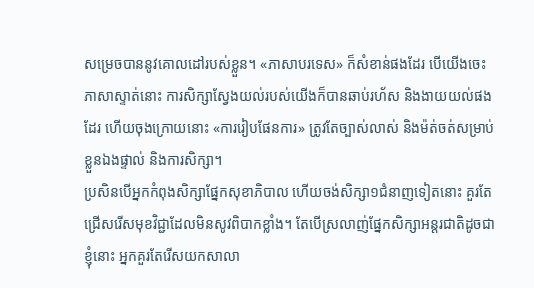សម្រេចបាននូវគោលដៅរបស់ខ្លួន។ «ភាសាបរទេស» ក៏សំខាន់ផងដែរ បើយើងចេះភាសាស្ទាត់នោះ ការសិក្សាស្វែងយល់របស់យើងក៏បានឆាប់រហ័ស និងងាយយល់ផងដែរ ហើយចុងក្រោយនោះ «ការរៀបផែនការ» ត្រូវតែច្បាស់លាស់ និងម៉ត់ចត់សម្រាប់ខ្លួនឯងផ្ទាល់ និងការសិក្សា។
ប្រសិនបើអ្នកកំពុងសិក្សាផ្នែកសុខាភិបាល ហើយចង់សិក្សា១ជំនាញទៀតនោះ គួរតែជ្រើសរើសមុខវិជ្ជាដែលមិនសូវពិបាកខ្លាំង។ តែបើស្រលាញ់ផ្នែកសិក្សាអន្តរជាតិដូចជាខ្ញុំនោះ អ្នកគួរតែរើសយកសាលា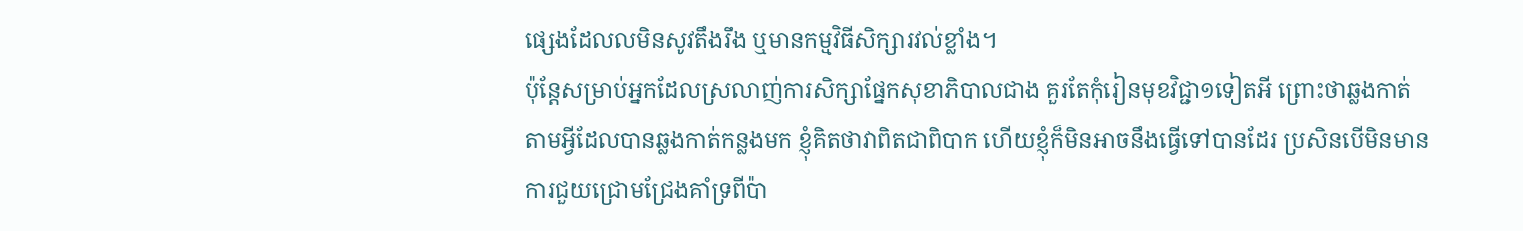ផ្សេងដែលលមិនសូវតឹងរឹង ឬមានកម្មវិធីសិក្សារវល់ខ្លាំង។
ប៉ុន្តែសម្រាប់អ្នកដែលស្រលាញ់ការសិក្សាផ្នែកសុខាភិបាលជាង គួរតែកុំរៀនមុខវិជ្ជា១ទៀតអី ព្រោះថាឆ្លងកាត់តាមអ្វីដែលបានឆ្លងកាត់កន្លងមក ខ្ញុំគិតថាវាពិតជាពិបាក ហើយខ្ញុំក៏មិនអាចនឹងធ្វើទៅបានដែរ ប្រសិនបើមិនមានការជួយជ្រោមជ្រែងគាំទ្រពីប៉ា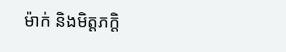ម៉ាក់ និងមិត្តភក្តិ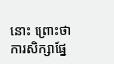នោះ ព្រោះថាការសិក្សាផ្នែ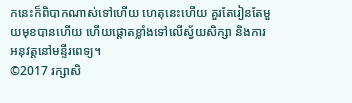កនេះក៏ពិបាកណាស់ទៅហើយ ហេតុនេះហើយ គួរតែរៀនតែមួយមុខបានហើយ ហើយផ្តោតខ្លាំងទៅលើស្វ័យសិក្សា និងការអនុវត្តនៅមន្ទីរពេទ្យ។
©2017 រក្សាសិ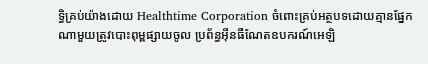ទ្ធិគ្រប់យ៉ាងដោយ Healthtime Corporation ចំពោះគ្រប់អត្ថបទដោយគ្មានផ្នែកណាមួយត្រូវបោះពុម្ពផ្សាយចូល ប្រព័ន្ធអ៊ីនធឺណែតឧបករណ៍អេឡិ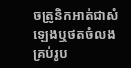ចត្រូនិកអាត់ជាសំឡេងឬថតចំលងគ្រប់រូប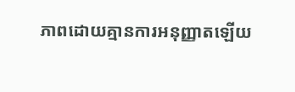ភាពដោយគ្មានការអនុញ្ញាតឡើយ